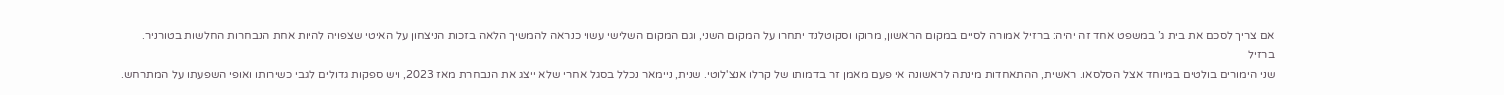אם צריך לסכם את בית ג’ במשפט אחד זה יהיה: ברזיל אמורה לסיים במקום הראשון, מרוקו וסקוטלנד יתחרו על המקום השני, וגם המקום השלישי עשוי כנראה להמשיך הלאה בזכות הניצחון על האיטי שצפויה להיות אחת הנבחרות החלשות בטורניר.
ברזיל
שני הימורים בולטים במיוחד אצל הסלסאו. ראשית, ההתאחדות מינתה לראשונה אי פעם מאמן זר בדמותו של קרלו אנצ'לוטי. שנית, ניימאר נכלל בסגל אחרי שלא ייצג את הנבחרת מאז 2023, ויש ספקות גדולים לגבי כשירותו ואופי השפעתו על המתרחש.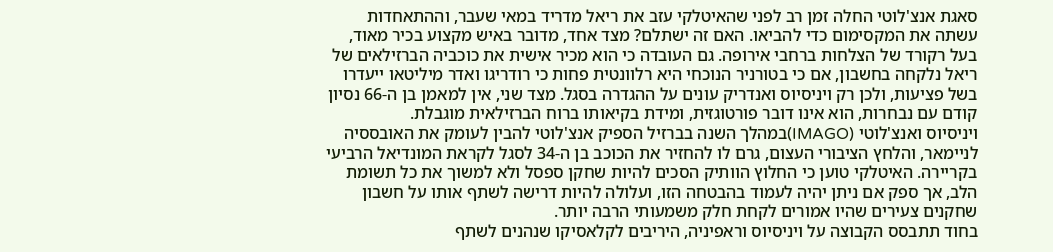סאגת אנצ'לוטי החלה זמן רב לפני שהאיטלקי עזב את ריאל מדריד במאי שעבר, וההתאחדות עשתה את המקסימום כדי להביאו. האם זה ישתלם? מצד אחד, מדובר באיש מקצוע בכיר מאוד, בעל רקורד של הצלחות ברחבי אירופה. גם העובדה כי הוא מכיר אישית את כוכביה הברזילאים של ריאל נלקחה בחשבון, אם כי בטורניר הנוכחי היא רלוונטית פחות כי רודריגו ואדר מיליטאו ייעדרו בשל פציעות, ולכן רק ויניסיוס ואנדריק עונים על ההגדרה בסגל. מצד שני, אין למאמן בן ה-66 נסיון קודם עם נבחרות, הוא אינו דובר פורטוגזית, ומידת בקיאותו ברוח הברזילאית מוגבלת.
ויניסיוס ואנצ'לוטי (IMAGO)במהלך השנה בברזיל הספיק אנצ'לוטי להבין לעומק את האובססיה לניימאר, והלחץ הציבורי העצום, גרם לו להחזיר את הכוכב בן ה-34 לסגל לקראת המונדיאל הרביעי בקריירה. האיטלקי טוען כי החלוץ הוותיק הסכים להיות שחקן ספסל ולא למשוך את כל תשומת הלב, אך ספק אם ניתן יהיה לעמוד בהבטחה הזו, ועלולה להיות דרישה לשתף אותו על חשבון שחקנים צעירים שהיו אמורים לקחת חלק משמעותי הרבה יותר.
בחוד תתבסס הקבוצה על ויניסיוס וראפיניה, היריבים לקלאסיקו שנהנים לשתף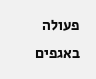פעולה באגפים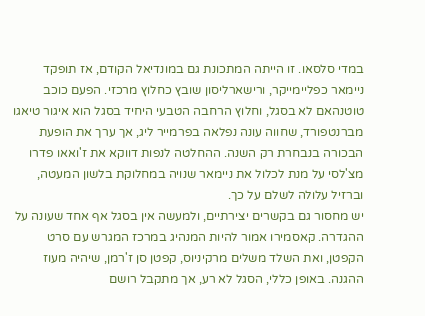במדי סלסאו. זו הייתה המתכונת גם במונדיאל הקודם, אז תופקד ניימאר כפליימייקר, ורישארליסון שובץ כחלוץ מרכזי. הפעם כוכב טוטנהאם לא בסגל, וחלוץ הרחבה הטבעי היחיד בסגל הוא איגור טיאגו מברנטפורד, שחווה עונה נפלאה בפרמייר ליג, אך ערך את הופעת הבכורה בנבחרת רק השנה. ההחלטה לנפות דווקא את ז'ואאו פדרו מצ'לסי על מנת לכלול את ניימאר שנויה במחלוקת בלשון המעטה, וברזיל עלולה לשלם על כך.
יש מחסור גם בקשרים יצירתיים, ולמעשה אין בסגל אף אחד שעונה על ההגדרה. קאסמירו אמור להיות המנהיג במרכז המגרש עם סרט הקפטן, ואת השלד משלים מרקיניוס, קפטן סן ז'רמן, שיהיה מעוז ההגנה. באופן כללי, הסגל לא רע, אך מתקבל רושם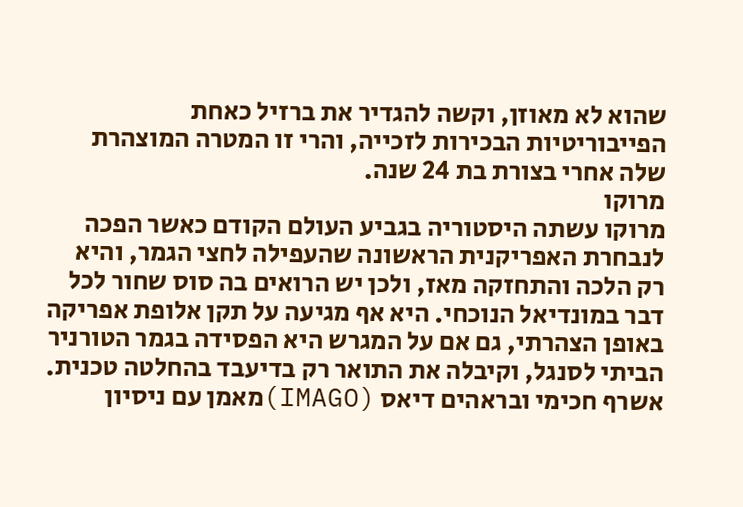שהוא לא מאוזן, וקשה להגדיר את ברזיל כאחת הפייבוריטיות הבכירות לזכייה, והרי זו המטרה המוצהרת שלה אחרי בצורת בת 24 שנה.
מרוקו
מרוקו עשתה היסטוריה בגביע העולם הקודם כאשר הפכה לנבחרת האפריקנית הראשונה שהעפילה לחצי הגמר, והיא רק הלכה והתחזקה מאז, ולכן יש הרואים בה סוס שחור לכל דבר במונדיאל הנוכחי. היא אף מגיעה על תקן אלופת אפריקה באופן הצהרתי, גם אם על המגרש היא הפסידה בגמר הטורניר הביתי לסנגל, וקיבלה את התואר רק בדיעבד בהחלטה טכנית.
אשרף חכימי ובראהים דיאס (IMAGO)מאמן עם ניסיון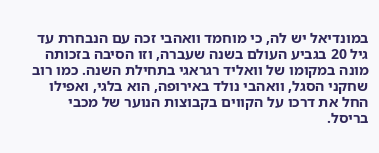במונדיאל יש לה, כי מוחמד וואהבי זכה עם הנבחרת עד גיל 20 בגביע העולם בשנה שעברה, וזו הסיבה בזכותה מונה במקומו של וואליד רגראגי בתחילת השנה. כמו רוב שחקני הסגל, וואהבי נולד באירופה, הוא בלגי, ואפילו החל את דרכו על הקווים בקבוצות הנוער של מכבי בריסל.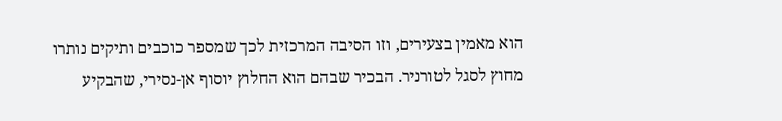הוא מאמין בצעירים, וזו הסיבה המרכזית לכך שמספר כוכבים ותיקים נותרו מחוץ לסגל לטורניר. הבכיר שבהם הוא החלוץ יוסוף אן-נסירי, שהבקיע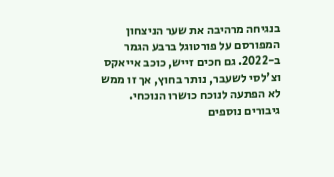בנגיחה מרהיבה את שער הניצחון המפורסם על פורטוגל ברבע הגמר ב-2022. גם חכים זייש, כוכב אייאקס וצ'לסי לשעבר, נותר בחוץ, אך זו ממש לא הפתעה לנוכח כושרו הנוכחי.
גיבורים נוספים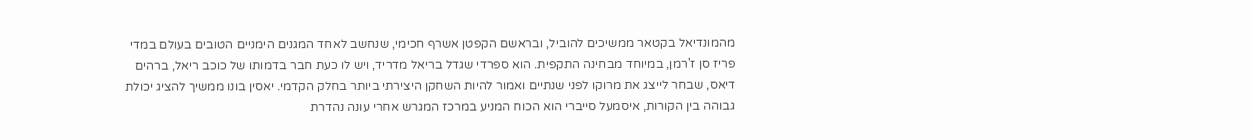מהמונדיאל בקטאר ממשיכים להוביל, ובראשם הקפטן אשרף חכימי, שנחשב לאחד המגנים הימניים הטובים בעולם במדי פריז סן ז'רמן, במיוחד מבחינה התקפית. הוא ספרדי שגדל בריאל מדריד, ויש לו כעת חבר בדמותו של כוכב ריאל, ברהים דיאס, שבחר לייצג את מרוקו לפני שנתיים ואמור להיות השחקן היצירתי ביותר בחלק הקדמי. יאסין בונו ממשיך להציג יכולת גבוהה בין הקורות, איסמעל סייברי הוא הכוח המניע במרכז המגרש אחרי עונה נהדרת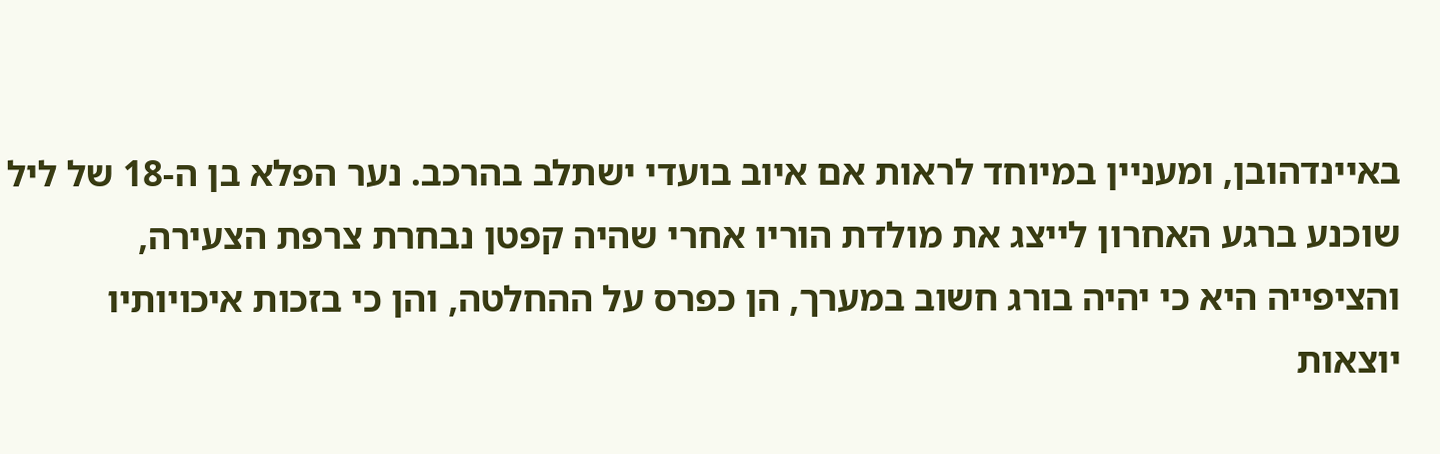באיינדהובן, ומעניין במיוחד לראות אם איוב בועדי ישתלב בהרכב. נער הפלא בן ה-18 של ליל שוכנע ברגע האחרון לייצג את מולדת הוריו אחרי שהיה קפטן נבחרת צרפת הצעירה, והציפייה היא כי יהיה בורג חשוב במערך, הן כפרס על ההחלטה, והן כי בזכות איכויותיו יוצאות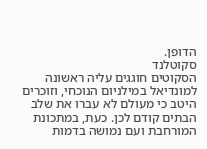הדופן.
סקוטלנד
הסקוטים חוגגים עליה ראשונה למונדיאל במילניום הנוכחי, וזוכרים היטב כי מעולם לא עברו את שלב הבתים קודם לכן. כעת, במתכונת המורחבת ועם נמושה בדמות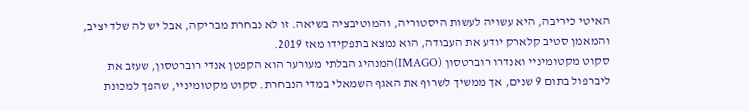האיטי כיריבה, היא עשויה לעשות היסטוריה, והמוטיבציה בשיאה. זו לא נבחרת מבריקה, אבל יש לה שלד יציב, והמאמן סטיב קלארק יודע את העבודה, הוא נמצא בתפקידו מאז 2019.
סקוט מקטומיניי ואנדרו רוברטסון (IMAGO)המנהיג הבלתי מעורער הוא הקפטן אנדי רוברטסון, שעזב את ליברפול בתום 9 שנים, אך ממשיך לשרוף את האגף השמאלי במדי הנבחרת. סקוט מקטומיניי, שהפך למכונת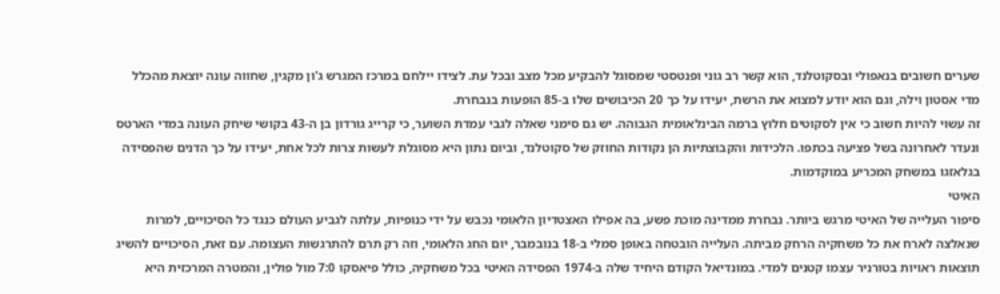שערים חשובים בנאפולי ובסקוטלנד, הוא קשר רב גוני ופנטסטי שמסוגל להבקיע מכל מצב ובכל עת. לצידו יילחם במרכז המגרש ג'ון מקגין, שחווה עונה יוצאת מהכלל מדי אסטון וילה, וגם הוא יודע למצוא את הרשת, יעידו על כך 20 הכיבושים שלו ב-85 הופעות בנבחרת.
זה עשוי להיות חשוב כי אין לסקוטים חלוץ ברמה הבינלאומית הגבוהה. יש גם סימני שאלה לגבי עמדת השוער, כי קרייג גורדון בן ה-43 בקושי שיחק העונה במדי הארטס ונעדר לאחרונה בשל פציעה בכתפו. הלכידות והקבוצתיות הן נקודות החוזק של סקוטלנד, וביום נתון היא מסוגלת לעשות צרות לכל אחת, יעידו על כך הדנים שהפסידה בגלאזגו במשחק המכריע במוקדמות.
האיטי
סיפור העלייה של האיטי מרגש ביותר. נבחרת ממדינה מוכת פשע, בה אפילו האצטדיון הלאומי נכבש על ידי כנופיות, עלתה לגביע העולם כנגד כל הסיכויים, למרות שנאלצה לארח את כל משחקיה הרחק מביתה. העלייה הובטחה באופן סמלי ב-18 בנובמבר, יום החג הלאומי, וזה רק תרם להתרגשות העצומה. עם זאת, הסיכויים להשיג תוצאות ראויות בטורניר עצמו קטנים למדי. במונדיאל הקודם היחיד שלה ב-1974 הפסידה האיטי בכל משחקיה, כולל פיאסקו 7:0 מול פולין, והמטרה המרכזית היא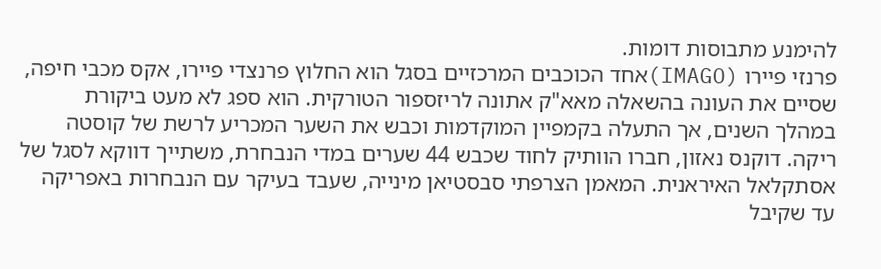להימנע מתבוסות דומות.
פרנזי פיירו (IMAGO)אחד הכוכבים המרכזיים בסגל הוא החלוץ פרנצדי פיירו, אקס מכבי חיפה, שסיים את העונה בהשאלה מאא"ק אתונה לריזספור הטורקית. הוא ספג לא מעט ביקורת במהלך השנים, אך התעלה בקמפיין המוקדמות וכבש את השער המכריע לרשת של קוסטה ריקה. דוקנס נאזון, חברו הוותיק לחוד שכבש 44 שערים במדי הנבחרת, משתייך דווקא לסגל של אסתקלאל האיראנית. המאמן הצרפתי סבסטיאן מינייה, שעבד בעיקר עם הנבחרות באפריקה עד שקיבל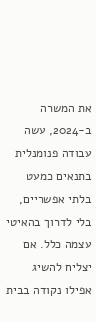את המשרה ב-2024, עשה עבודה פנומנלית בתנאים כמעט בלתי אפשריים, בלי לדרוך בהאיטי עצמה כלל. אם יצליח להשיג אפילו נקודה בבית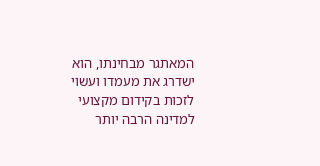המאתגר מבחינתו, הוא ישדרג את מעמדו ועשוי לזכות בקידום מקצועי למדינה הרבה יותר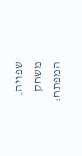שפויה.
משחק המפתח: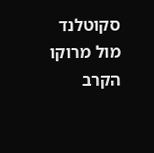סקוטלנד מול מרוקו
הקרב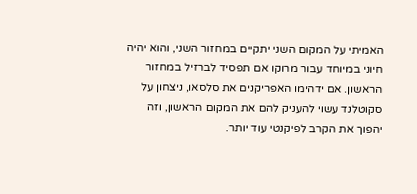האמיתי על המקום השני יתקיים במחזור השני, והוא יהיה חיוני במיוחד עבור מרוקו אם תפסיד לברזיל במחזור הראשון. אם ידהימו האפריקנים את סלסאו, ניצחון על סקוטלנד עשוי להעניק להם את המקום הראשון, וזה יהפוך את הקרב לפיקנטי עוד יותר.